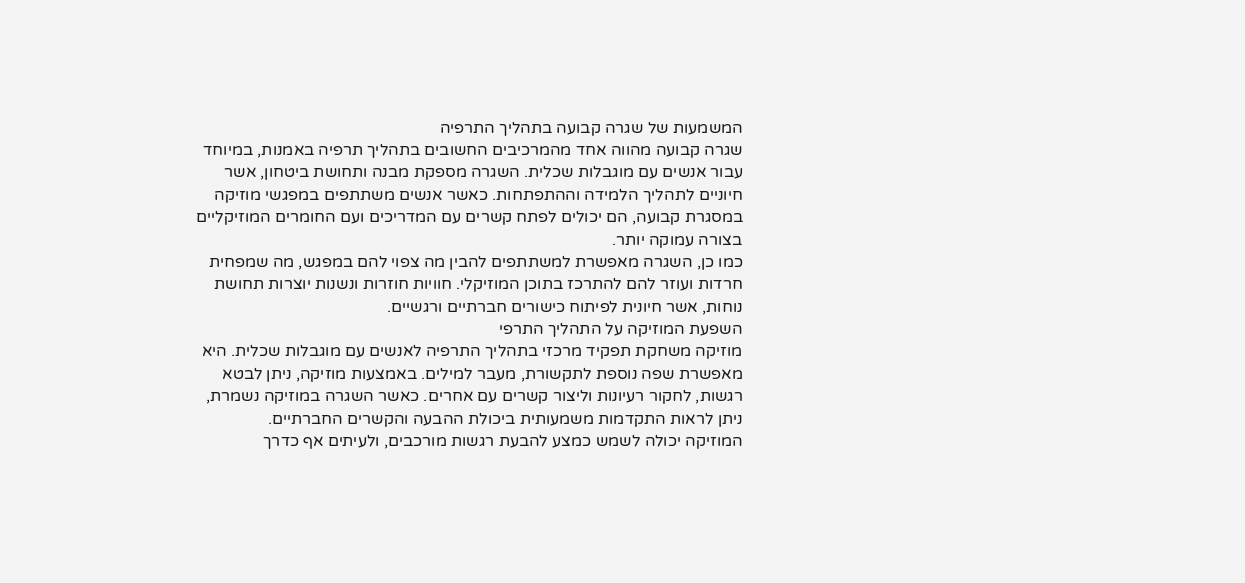המשמעות של שגרה קבועה בתהליך התרפיה
שגרה קבועה מהווה אחד מהמרכיבים החשובים בתהליך תרפיה באמנות, במיוחד עבור אנשים עם מוגבלות שכלית. השגרה מספקת מבנה ותחושת ביטחון, אשר חיוניים לתהליך הלמידה וההתפתחות. כאשר אנשים משתתפים במפגשי מוזיקה במסגרת קבועה, הם יכולים לפתח קשרים עם המדריכים ועם החומרים המוזיקליים בצורה עמוקה יותר.
כמו כן, השגרה מאפשרת למשתתפים להבין מה צפוי להם במפגש, מה שמפחית חרדות ועוזר להם להתרכז בתוכן המוזיקלי. חוויות חוזרות ונשנות יוצרות תחושת נוחות, אשר חיונית לפיתוח כישורים חברתיים ורגשיים.
השפעת המוזיקה על התהליך התרפי
מוזיקה משחקת תפקיד מרכזי בתהליך התרפיה לאנשים עם מוגבלות שכלית. היא מאפשרת שפה נוספת לתקשורת, מעבר למילים. באמצעות מוזיקה, ניתן לבטא רגשות, לחקור רעיונות וליצור קשרים עם אחרים. כאשר השגרה במוזיקה נשמרת, ניתן לראות התקדמות משמעותית ביכולת ההבעה והקשרים החברתיים.
המוזיקה יכולה לשמש כמצע להבעת רגשות מורכבים, ולעיתים אף כדרך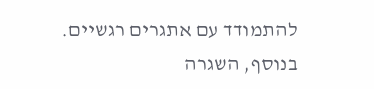להתמודד עם אתגרים רגשיים. בנוסף, השגרה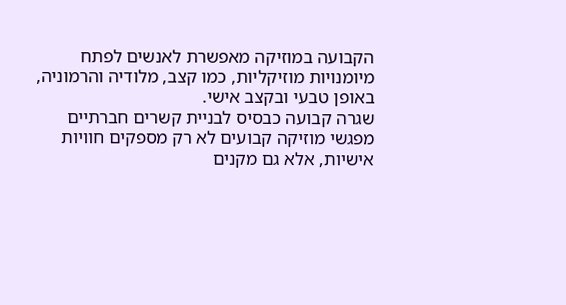הקבועה במוזיקה מאפשרת לאנשים לפתח מיומנויות מוזיקליות, כמו קצב, מלודיה והרמוניה, באופן טבעי ובקצב אישי.
שגרה קבועה כבסיס לבניית קשרים חברתיים
מפגשי מוזיקה קבועים לא רק מספקים חוויות אישיות, אלא גם מקנים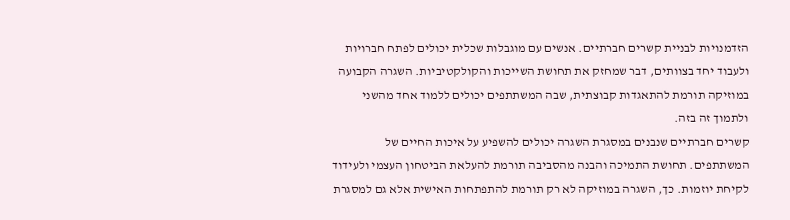הזדמנויות לבניית קשרים חברתיים. אנשים עם מוגבלות שכלית יכולים לפתח חברויות ולעבוד יחד בצוותים, דבר שמחזק את תחושת השייכות והקולקטיביות. השגרה הקבועה במוזיקה תורמת להתאגדות קבוצתית, שבה המשתתפים יכולים ללמוד אחד מהשני ולתמוך זה בזה.
קשרים חברתיים שנבנים במסגרת השגרה יכולים להשפיע על איכות החיים של המשתתפים. תחושת התמיכה והבנה מהסביבה תורמת להעלאת הביטחון העצמי ולעידוד לקיחת יוזמות. כך, השגרה במוזיקה לא רק תורמת להתפתחות האישית אלא גם למסגרת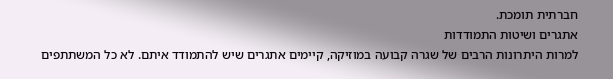חברתית תומכת.
אתגרים ושיטות התמודדות
למרות היתרונות הרבים של שגרה קבועה במוזיקה, קיימים אתגרים שיש להתמודד איתם. לא כל המשתתפים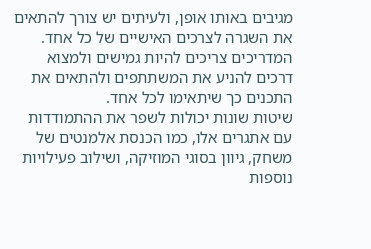מגיבים באותו אופן, ולעיתים יש צורך להתאים את השגרה לצרכים האישיים של כל אחד. המדריכים צריכים להיות גמישים ולמצוא דרכים להניע את המשתתפים ולהתאים את התכנים כך שיתאימו לכל אחד.
שיטות שונות יכולות לשפר את ההתמודדות עם אתגרים אלו, כמו הכנסת אלמנטים של משחק, גיוון בסוגי המוזיקה, ושילוב פעילויות נוספות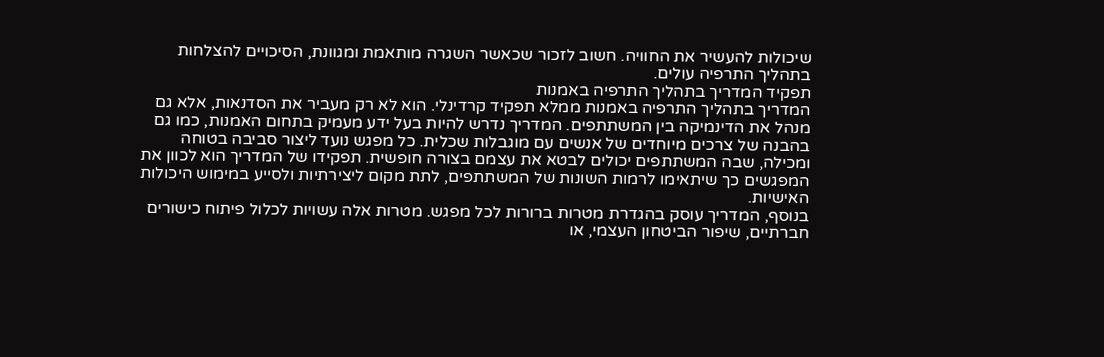שיכולות להעשיר את החוויה. חשוב לזכור שכאשר השגרה מותאמת ומגוונת, הסיכויים להצלחות בתהליך התרפיה עולים.
תפקיד המדריך בתהליך התרפיה באמנות
המדריך בתהליך התרפיה באמנות ממלא תפקיד קרדינלי. הוא לא רק מעביר את הסדנאות, אלא גם מנהל את הדינמיקה בין המשתתפים. המדריך נדרש להיות בעל ידע מעמיק בתחום האמנות, כמו גם בהבנה של צרכים מיוחדים של אנשים עם מוגבלות שכלית. כל מפגש נועד ליצור סביבה בטוחה ומכילה, שבה המשתתפים יכולים לבטא את עצמם בצורה חופשית. תפקידו של המדריך הוא לכוון את המפגשים כך שיתאימו לרמות השונות של המשתתפים, לתת מקום ליצירתיות ולסייע במימוש היכולות האישיות.
בנוסף, המדריך עוסק בהגדרת מטרות ברורות לכל מפגש. מטרות אלה עשויות לכלול פיתוח כישורים חברתיים, שיפור הביטחון העצמי, או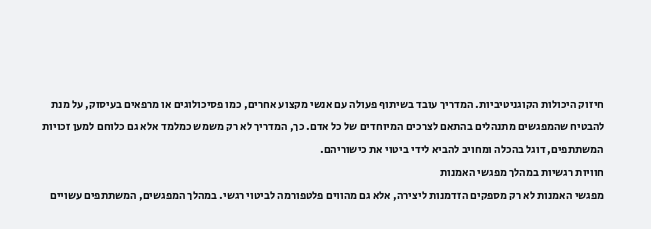חיזוק היכולות הקוגניטיביות. המדריך עובד בשיתוף פעולה עם אנשי מקצוע אחרים, כמו פסיכולוגים או מרפאים בעיסוק, על מנת להבטיח שהמפגשים מתנהלים בהתאם לצרכים המיוחדים של כל אדם. כך, המדריך לא רק משמש כמלמד אלא גם כלוחם למען זכויות המשתתפים, דוגל בהכלה ומחויב להביא לידי ביטוי את כישוריהם.
חוויות רגשיות במהלך מפגשי האמנות
מפגשי האמנות לא רק מספקים הזדמנות ליצירה, אלא גם מהווים פלטפורמה לביטוי רגשי. במהלך המפגשים, המשתתפים עשויים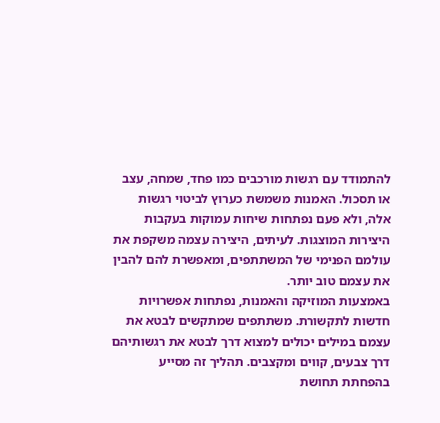להתמודד עם רגשות מורכבים כמו פחד, שמחה, עצב או תסכול. האמנות משמשת כערוץ לביטוי רגשות אלה, ולא פעם נפתחות שיחות עמוקות בעקבות היצירות המוצגות. לעיתים, היצירה עצמה משקפת את עולמם הפנימי של המשתתפים, ומאפשרת להם להבין את עצמם טוב יותר.
באמצעות המוזיקה והאמנות, נפתחות אפשרויות חדשות לתקשורת. משתתפים שמתקשים לבטא את עצמם במילים יכולים למצוא דרך לבטא את רגשותיהם דרך צבעים, קווים ומקצבים. תהליך זה מסייע בהפחתת תחושת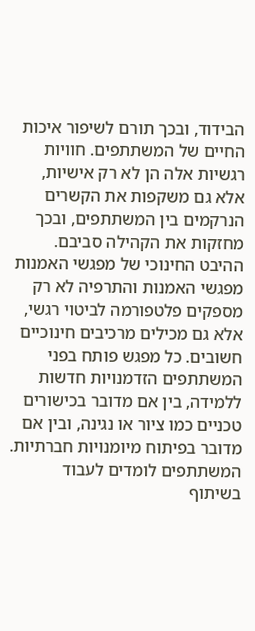הבידוד, ובכך תורם לשיפור איכות החיים של המשתתפים. חוויות רגשיות אלה הן לא רק אישיות, אלא גם משקפות את הקשרים הנרקמים בין המשתתפים, ובכך מחזקות את הקהילה סביבם.
ההיבט החינוכי של מפגשי האמנות
מפגשי האמנות והתרפיה לא רק מספקים פלטפורמה לביטוי רגשי, אלא גם מכילים מרכיבים חינוכיים חשובים. כל מפגש פותח בפני המשתתפים הזדמנויות חדשות ללמידה, בין אם מדובר בכישורים טכניים כמו ציור או נגינה, ובין אם מדובר בפיתוח מיומנויות חברתיות. המשתתפים לומדים לעבוד בשיתוף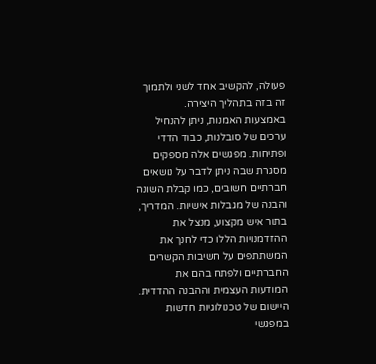פעולה, להקשיב אחד לשני ולתמוך זה בזה בתהליך היצירה.
באמצעות האמנות, ניתן להנחיל ערכים של סובלנות, כבוד הדדי ופתיחות. מפגשים אלה מספקים מסגרת שבה ניתן לדבר על נושאים חברתיים חשובים, כמו קבלת השונה והבנה של מגבלות אישיות. המדריך, בתור איש מקצוע, מנצל את ההזדמנויות הללו כדי לחנך את המשתתפים על חשיבות הקשרים החברתיים ולפתח בהם את המודעות העצמית וההבנה ההדדית.
היישום של טכנולוגיות חדשות במפגשי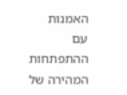האמנות
עם ההתפתחות המהירה של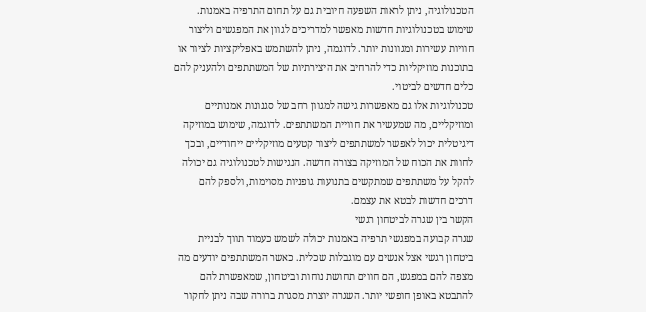הטכנולוגיה, ניתן לראות השפעה חיובית גם על תחום התרפיה באמנות. שימוש בטכנולוגיות חדשות מאפשר למדריכים לגוון את המפגשים וליצור חוויות עשירות ומגוונות יותר. לדוגמה, ניתן להשתמש באפליקציות לציור או בתוכנות מוזיקליות כדי להרחיב את היצירתיות של המשתתפים ולהעניק להם כלים חדשים לביטוי.
טכנולוגיות אלו גם מאפשרות גישה למגוון רחב של סגנונות אמנותיים ומוזיקליים, מה שמעשיר את חוויית המשתתפים. לדוגמה, שימוש במוזיקה דיגיטלית יכול לאפשר למשתתפים ליצור קטעים מוזיקליים ייחודיים, ובכך לחוות את הכוח של המוזיקה בצורה חדשה. הנגישות לטכנולוגיה גם יכולה להקל על משתתפים שמתקשים בתנועות גופניות מסוימות, ולספק להם דרכים חדשות לבטא את עצמם.
הקשר בין שגרה לביטחון רגשי
שגרה קבועה במפגשי תרפיה באמנות יכולה לשמש כעמוד תווך לבניית ביטחון רגשי אצל אנשים עם מוגבלות שכלית. כאשר המשתתפים יודעים מה מצפה להם במפגש, הם חווים תחושת נוחות וביטחון, שמאפשרת להם להתבטא באופן חופשי יותר. השגרה יוצרת מסגרת ברורה שבה ניתן לחקור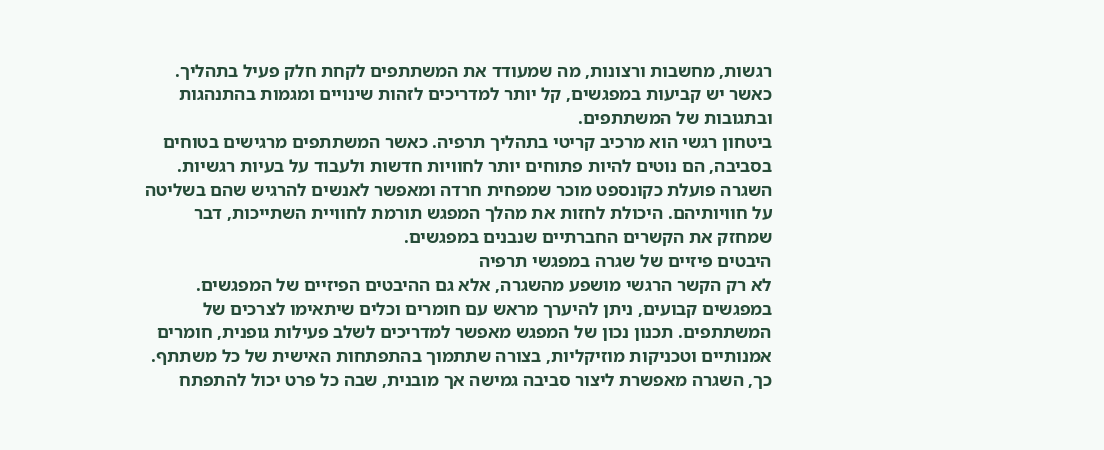רגשות, מחשבות ורצונות, מה שמעודד את המשתתפים לקחת חלק פעיל בתהליך. כאשר יש קביעות במפגשים, קל יותר למדריכים לזהות שינויים ומגמות בהתנהגות ובתגובות של המשתתפים.
ביטחון רגשי הוא מרכיב קריטי בתהליך תרפיה. כאשר המשתתפים מרגישים בטוחים בסביבה, הם נוטים להיות פתוחים יותר לחוויות חדשות ולעבוד על בעיות רגשיות. השגרה פועלת כקונספט מוכר שמפחית חרדה ומאפשר לאנשים להרגיש שהם בשליטה על חוויותיהם. היכולת לחזות את מהלך המפגש תורמת לחוויית השתייכות, דבר שמחזק את הקשרים החברתיים שנבנים במפגשים.
היבטים פיזיים של שגרה במפגשי תרפיה
לא רק הקשר הרגשי מושפע מהשגרה, אלא גם ההיבטים הפיזיים של המפגשים. במפגשים קבועים, ניתן להיערך מראש עם חומרים וכלים שיתאימו לצרכים של המשתתפים. תכנון נכון של המפגש מאפשר למדריכים לשלב פעילות גופנית, חומרים אמנותיים וטכניקות מוזיקליות, בצורה שתתמוך בהתפתחות האישית של כל משתתף. כך, השגרה מאפשרת ליצור סביבה גמישה אך מובנית, שבה כל פרט יכול להתפתח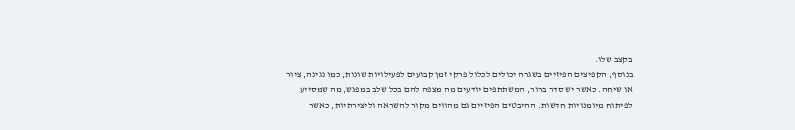בקצב שלו.
בנוסף, הקפיצים הפיזיים בשגרה יכולים לכלול פרקי זמן קבועים לפעילויות שונות, כמו נגינה, ציור או שיחה. כאשר יש סדר ברור, המשתתפים יודעים מה מצפה להם בכל שלב במפגש, מה שמסייע לפיתוח מיומנויות חדשות. ההיבטים הפיזיים גם מהווים מקור להשראה וליצירתיות, כאשר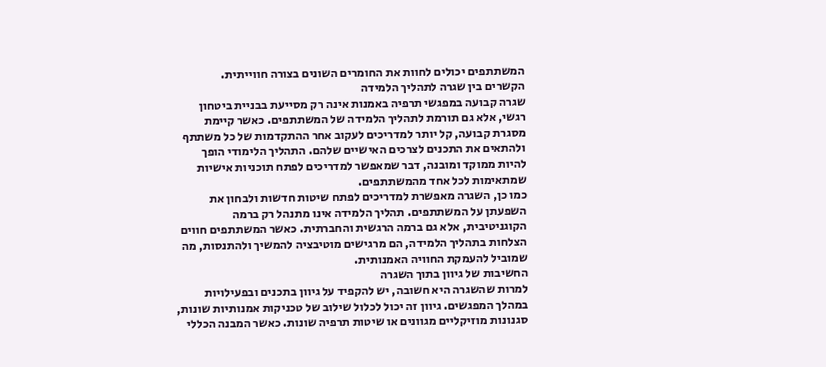המשתתפים יכולים לחוות את החומרים השונים בצורה חווייתית.
הקשרים בין שגרה לתהליך הלמידה
שגרה קבועה במפגשי תרפיה באמנות אינה רק מסייעת בבניית ביטחון רגשי, אלא גם תורמת לתהליך הלמידה של המשתתפים. כאשר קיימת מסגרת קבועה, קל יותר למדריכים לעקוב אחר ההתקדמות של כל משתתף ולהתאים את התכנים לצרכים האישיים שלהם. התהליך הלימודי הופך להיות ממוקד ומובנה, דבר שמאפשר למדריכים לפתח תוכניות אישיות שמתאימות לכל אחד מהמשתתפים.
כמו כן, השגרה מאפשרת למדריכים לפתח שיטות חדשות ולבחון את השפעתן על המשתתפים. תהליך הלמידה אינו מתנהל רק ברמה הקוגניטיבית, אלא גם ברמה הרגשית והחברתית. כאשר המשתתפים חווים הצלחות בתהליך הלמידה, הם מרגישים מוטיבציה להמשיך ולהתנסות, מה שמוביל להעמקת החוויה האמנותית.
החשיבות של גיוון בתוך השגרה
למרות שהשגרה היא חשובה, יש להקפיד על גיוון בתכנים ובפעילויות במהלך המפגשים. גיוון זה יכול לכלול שילוב של טכניקות אמנותיות שונות, סגנונות מוזיקליים מגוונים או שיטות תרפיה שונות. כאשר המבנה הכללי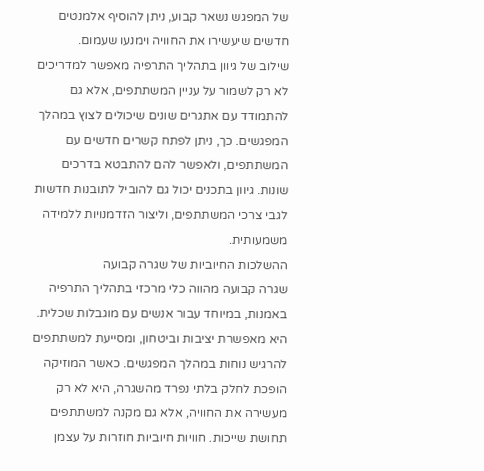של המפגש נשאר קבוע, ניתן להוסיף אלמנטים חדשים שיעשירו את החוויה וימנעו שעמום.
שילוב של גיוון בתהליך התרפיה מאפשר למדריכים לא רק לשמור על עניין המשתתפים, אלא גם להתמודד עם אתגרים שונים שיכולים לצוץ במהלך המפגשים. כך, ניתן לפתח קשרים חדשים עם המשתתפים, ולאפשר להם להתבטא בדרכים שונות. גיוון בתכנים יכול גם להוביל לתובנות חדשות לגבי צרכי המשתתפים, וליצור הזדמנויות ללמידה משמעותית.
ההשלכות החיוביות של שגרה קבועה
שגרה קבועה מהווה כלי מרכזי בתהליך התרפיה באמנות, במיוחד עבור אנשים עם מוגבלות שכלית. היא מאפשרת יציבות וביטחון, ומסייעת למשתתפים להרגיש נוחות במהלך המפגשים. כאשר המוזיקה הופכת לחלק בלתי נפרד מהשגרה, היא לא רק מעשירה את החוויה, אלא גם מקנה למשתתפים תחושת שייכות. חוויות חיוביות חוזרות על עצמן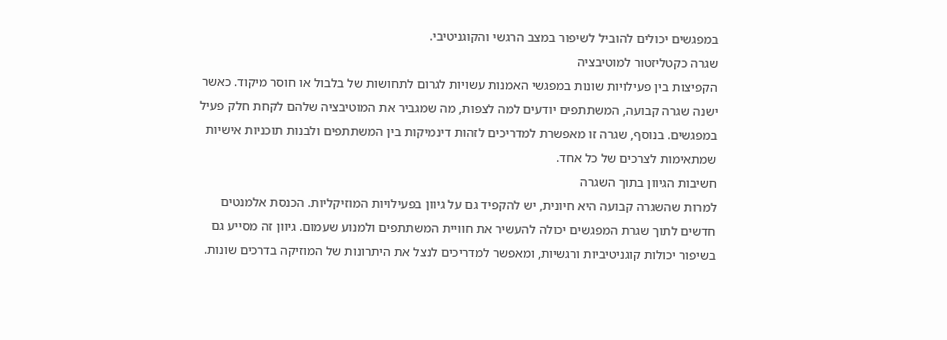במפגשים יכולים להוביל לשיפור במצב הרגשי והקוגניטיבי.
שגרה כקטליזטור למוטיבציה
הקפיצות בין פעילויות שונות במפגשי האמנות עשויות לגרום לתחושות של בלבול או חוסר מיקוד. כאשר ישנה שגרה קבועה, המשתתפים יודעים למה לצפות, מה שמגביר את המוטיבציה שלהם לקחת חלק פעיל במפגשים. בנוסף, שגרה זו מאפשרת למדריכים לזהות דינמיקות בין המשתתפים ולבנות תוכניות אישיות שמתאימות לצרכים של כל אחד.
חשיבות הגיוון בתוך השגרה
למרות שהשגרה קבועה היא חיונית, יש להקפיד גם על גיוון בפעילויות המוזיקליות. הכנסת אלמנטים חדשים לתוך שגרת המפגשים יכולה להעשיר את חוויית המשתתפים ולמנוע שעמום. גיוון זה מסייע גם בשיפור יכולות קוגניטיביות ורגשיות, ומאפשר למדריכים לנצל את היתרונות של המוזיקה בדרכים שונות.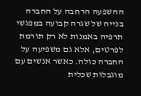ההשפעה הרחבה על החברה
בנייה של שגרה קבועה במפגשי תרפיה באמנות לא רק תורמת לפרטים, אלא גם משפיעה על החברה כולה. כאשר אנשים עם מוגבלות שכלית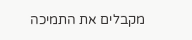מקבלים את התמיכה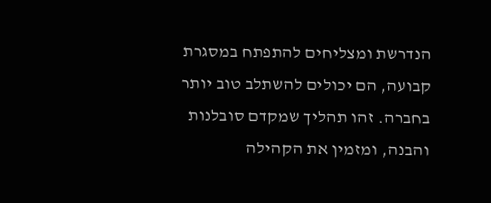הנדרשת ומצליחים להתפתח במסגרת קבועה, הם יכולים להשתלב טוב יותר בחברה. זהו תהליך שמקדם סובלנות והבנה, ומזמין את הקהילה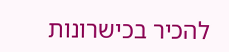להכיר בכישרונות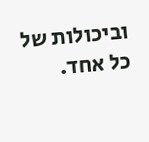וביכולות של כל אחד.